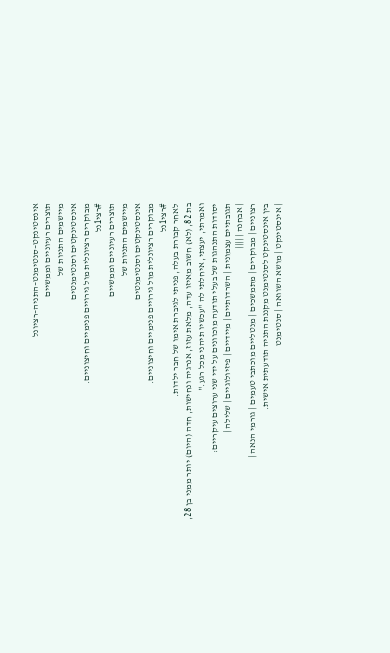אינסטינקט–סנטימנט–התניה–רציונל
תוצרים רעיוניים וממשיים
מיישמים התניות של
אינסטינקטים וסנטימנטים
מבוקרים רציונלית מול גירויים פנימיים וחיצוניים.
#רצי1נל
תוצרים רעיוניים וממשיים
מיישמים התניות של
אינסטינקטים וסנטימנטים
מבוקרים רציונלית מול גירויים פנימיים וחיצוניים.
#רצי1נל
לאחר קבורת בעלה, פניתי לגיברת אימו של חבר ילדות.
בת 82, (לא) חשוב מאיזו עדה, מלאת עזוז, אנרגיה ונחישות, חדה (היום) יותר ממני בן 28,
ואמרתי, יעצתי, איחלתי לה "עכשיו תיהני מכל רגע."
יסודות התנהגות של בעלי תודעה מוכוונים על ידי שני ערוצים עיקריים:
תגובתיים עצמונית | השרדותיים | מיידיים | פיזיולוגיים | שלילה |
| אבחנה | ||||
רצוניים | מבוקרים | מתמשכים | מנטליים מוכתבי טעמים | גורמי הנאה |
בין אינסטינקט לסנטימנט מקננת התניה תודעתית אישית.
| אינסטינקט | מושא השוואה | סנטימנט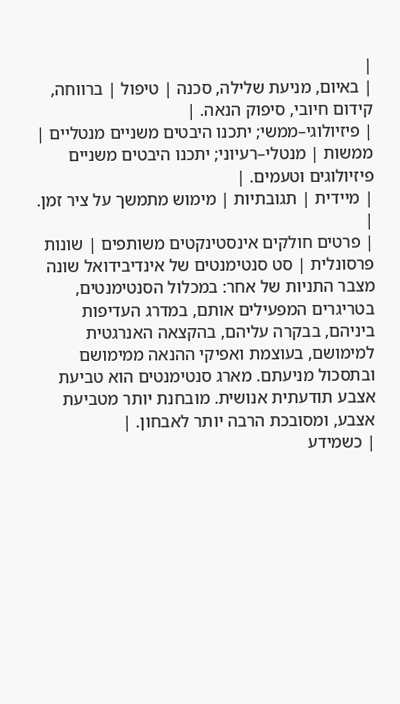|
| באיום, מניעת שלילה, סכנה | טיפול | ברווחה, קידום חיובי, סיפוק הנאה. |
| פיזיולוגי–ממשי; יתכנו היבטים משניים מנטליים | ממשות | מנטלי–רעיוני; יתכנו היבטים משניים פיזיולוגים וטעמים. |
| מיידית | תגובתיות | מימוש מתמשך על ציר זמן. |
| פרטים חולקים אינסטינקטים משותפים | שונות פרסונלית | סט סנטימנטים של אינדיבידואל שונה מצבר התניות של אחר: במכלול הסנטימנטים, בטריגרים המפעילים אותם, במדרג העדיפות ביניהם, בבקרה עליהם, בהקצאה האנרגטית למימושם, בעוצמת ואפיקי ההנאה ממימושם ובתסכול מניעתם. מארג סנטימנטים הוא טביעת אצבע תודעתית אנושית. מובחנת יותר מטביעת אצבע, ומסובכת הרבה יותר לאבחון. |
| כשמידע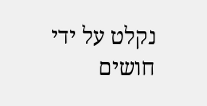נקלט על ידי חושים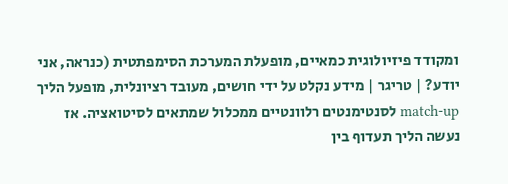ומקודד פיזיולוגית כמאיים, מופעלת המערכת הסימפתטית (כנראה, אני יודע? | טריגר | מידע נקלט על ידי חושים, מעובד רציונלית, מופעל הליך match-up לסנטימנטים רלוונטיים ממכלול שמתאים לסיטואציה. אז נעשה הליך תעדוף בין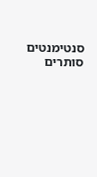סנטימנטים סותרים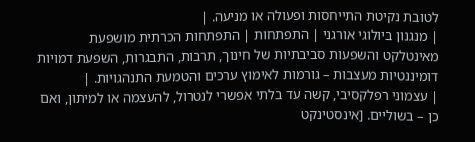לטובת נקיטת התייחסות ופעולה או מניעה. |
| מנגנון ביולוגי אורגני | התפתחות | התפתחות הכרתית מושפעת מאינטלקט והשפעות סביבתיות של חינוך, תרבות, התבגרות, השפעת דמויות דומיננטיות מעצבות – גורמות לאימוץ ערכים והטמעת התנהגויות. |
| עצמוני רפלקסיבי, קשה עד בלתי אפשרי לנטרול, להעצמה או למיתון, ואם כן – בשוליים. [אינסטינקט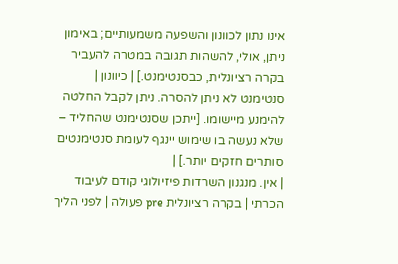אינו נתון לכוונון והשפעה משמעותיים; באימון ניתן, אולי, להשהות תגובה במטרה להעביר בקרה רציונלית, כבסנטימנט.] | כיוונון | סנטימנט לא ניתן להסרה. ניתן לקבל החלטה להימנע מיישומו. [ייתכן שסנטימנט שהחליד – שלא נעשה בו שימוש יינגף לעומת סנטימנטים סותרים חזקים יותר.] |
| אין. מנגנון השרדות פיזיולוגי קודם לעיבוד הכרתי | בקרה רציונלית pre פעולה | לפני הליך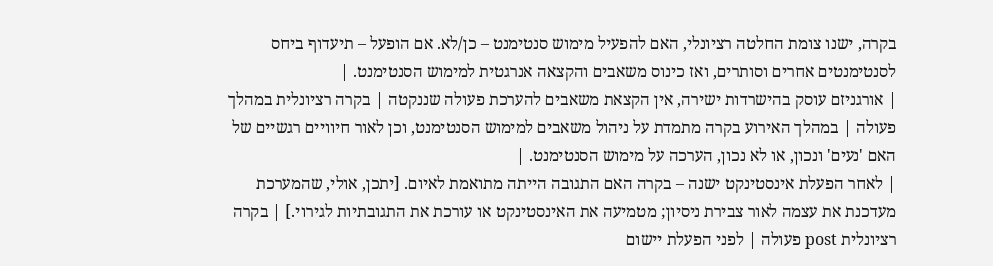בקרה, ישנו צומת החלטה רציונלי, האם להפעיל מימוש סנטימנט – כן/לא. אם הופעל – תיעדוף ביחס לסנטימנטים אחרים וסותרים, ואז כינוס משאבים והקצאה אנרגטית למימוש הסנטימנט. |
| אורגניזם עוסק בהישרדות ישירה, אין הקצאת משאבים להערכת פעולה שננקטה | בקרה רציונלית במהלך פעולה | במהלך האירוע בקרה מתמדת על ניהול משאבים למימוש הסנטימנט, וכן לאור חיוויים רגשיים של האם 'נעים' ונכון, או לא נכון, הערכה על מימוש הסנטימנט. |
| לאחר הפעלת אינסטינקט ישנה – בקרה האם התגובה הייתה מתואמת לאיום. [יתכן, אולי, שהמערכת מעדכנת את עצמה לאור צבירת ניסיון; מטמיעה את האינסטינקט או עורכת את התגובתיות לגירוי.] | בקרה רציונלית post פעולה | לפני הפעלת יישום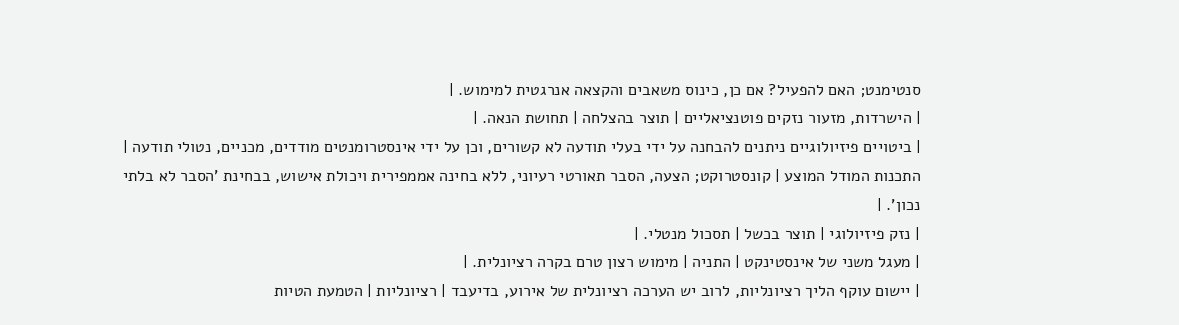סנטימנט; האם להפעיל? אם כן, כינוס משאבים והקצאה אנרגטית למימוש. |
| הישרדות, מזעור נזקים פוטנציאליים | תוצר בהצלחה | תחושת הנאה. |
| ביטויים פיזיולוגיים ניתנים להבחנה על ידי בעלי תודעה לא קשורים, וכן על ידי אינסטרומנטים מודדים, מכניים, נטולי תודעה | התכנות המודל המוצע | קונסטרוקט; הצעה, הסבר תאורטי רעיוני, ללא בחינה אממפירית ויכולת אישוש, בבחינת 'הסבר לא בלתי נכון'. |
| נזק פיזיולוגי | תוצר בכשל | תסכול מנטלי. |
| מעגל משני של אינסטינקט | התניה | מימוש רצון טרם בקרה רציונלית. |
| יישום עוקף הליך רציונליות, לרוב יש הערכה רציונלית של אירוע, בדיעבד | רציונליות | הטמעת הטיות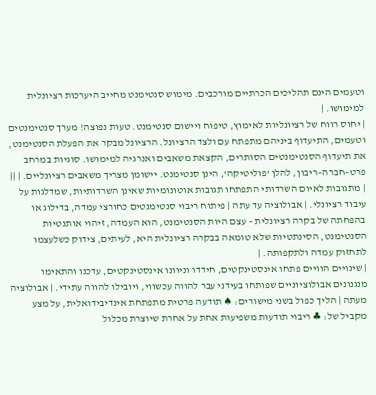וטעמים הינם תהליכים הכרתיים מורכבים. מימוש סנטימנט מחייב היערכות רציונלית למימושו. |
| יחוס רווח של רציונליות לאימוץ, טיפוח ויישום סנטימנט. טעות נפוצה! מערך סנטימנטים וטעמים, התיעדוף ביניהם מתפתח עם ולצד הרציונל. הרציונל מבקר את הפעלת הסנטימנט, את תיעדוף הסנטימנטים הסותרים, הקצאת משאבים ואנרגיה למימושו. סוגיות במרחב פרט–חברה–ריבון, להלן 'פוליטיקה', הינן סנטימנט. יישומן מצריך משאבים רציונליים. | ||
| מתגובות לאיום השרדותי התפתחו תגובות אוטונומיות שאינן השרדותיות, שמדלגות על עיבוד רציונלי. | אבולוציה עד עתה | פיתוח ריבוי סנטימנטים כחורצי עמדה, בדילוג או בהפחתה של בקרה רציונלית – עצם היות הסנטימנט, הוא העמדה, זיהוי אותנטיות הסנטימנט, הסינתטיות שלא טומאה בבקרה רציונלית היא, לעיתים, צידוק כשלעצמו לתחזוק עמדה ולתקפותה. |
| שינויים הוויים פתחו אינסטינקטים, חידדו וניוונו אינסטינקטים, עדכנו והתאימו מנגנונים אבולוציוניים שפותחו בעידני עבר להווה עכשווי, ויובילו להווה עתידי. | אבולוציה מעתה | הליך כפול בשני מישורים: ♠ תודעה פרטית מתפתחת אינדיבידואלית, על מצע מקביל של: ♣ ריבוי תודעות משפיעות אחת על אחרת שיוצרת מכלול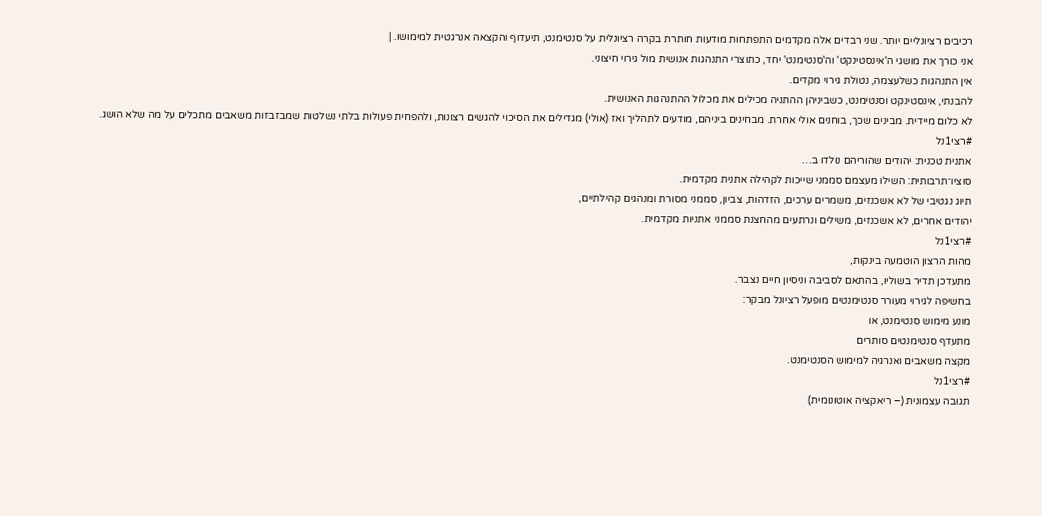רכיבים רציונליים יותר. שני רבדים אלה מקדמים התפתחות מודעות חותרת בקרה רציונלית על סנטימנט, תיעדוף והקצאה אנרגטית למימושו. |
אני כורך את מושגי ה'אינסטינקט' וה'סנטימנט' יחד, כתוצרי התנהגות אנושית מול גירוי חיצוני.
אין התנהגות כשלעצמה, נטולת גירוי מקדים.
להבנתי, אינסטינקט וסנטימנט, כשביניהן ההתניה מכילים את מכלול ההתנהגות האנושית.
לא כלום מיידית. מבינים שכך, בוחנים אולי אחרת. מבחינים ביניהם, מודעים לתהליך ואז (אולי) מגדילים את הסיכוי להגשים רצונות, ולהפחית פעולות בלתי נשלטות שמבזבזות משאבים מתכלים על מה שלא הושג.
#רצי1נל
אתנית טכנית: יהודים שהוריהם נולדו ב…
סוציו־תרבותית: השילו מעצמם סממני שייכות לקהילה אתנית מקדמית.
תיוג נגטיבי של לא אשכנזים, משמרים ערכים, הזדהות, צביון, סממני מסורת ומנהגים קהילתיים,
יהודים אחרים, לא אשכנזים, משילים ונרתעים מהחצנת סממני אתניות מקדמית.
#רצי1נל
מהות הרצון הוטמעה בינקות,
מתעדכן תדיר בשוליו, בהתאם לסביבה וניסיון חיים נצבר.
בחשיפה לגירוי מעורר סנטימנטים מופעל רציונל מבקר:
מונע מימוש סנטימנט, או
מתעדף סנטימנטים סותרים
מקצה משאבים ואנרגיה למימוש הסנטימנט.
#רצי1נל
תגובה עצמונית (– ריאקציה אוטונומית)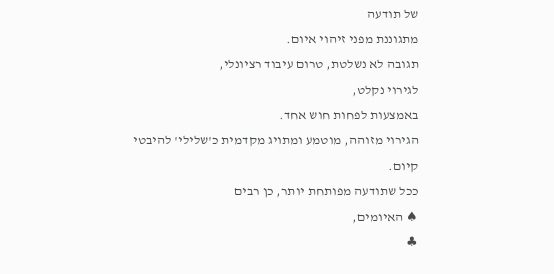של תודעה
מתגוננת מפני זיהוי איום.
תגובה לא נשלטת, טרום עיבוד רציונלי,
לגירוי נקלט,
באמצעות לפחות חוש אחד.
הגירוי מזוהה, מוטמע ומתויג מקדמית כ'שלילי' להיבטי קיום.
ככל שתודעה מפותחת יותר, כן רבים
♠ האיומים,
♣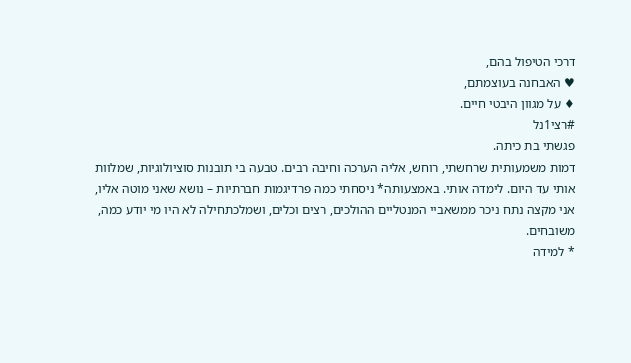דרכי הטיפול בהם,
♥ האבחנה בעוצמתם,
♦ על מגוון היבטי חיים.
#רצי1נל
פגשתי בת כיתה.
דמות משמעותית שרחשתי, רוחש, אליה הערכה וחיבה רבים. טבעה בי תובנות סוציולוגיות, שמלוות אותי עד היום. לימדה אותי. באמצעותה* ניסחתי כמה פרדיגמות חברתיות – נושא שאני מוטה אליו, אני מקצה נתח ניכר ממשאביי המנטליים ההולכים, רצים וכלים, ושמלכתחילה לא היו מי יודע כמה, משובחים.
* למידה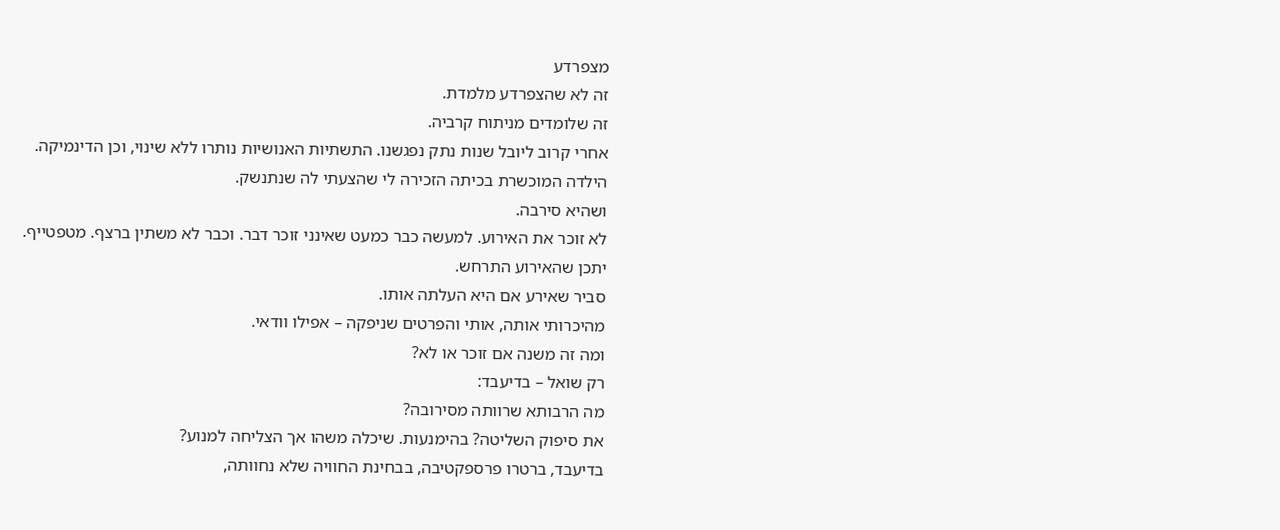מצפרדע
זה לא שהצפרדע מלמדת.
זה שלומדים מניתוח קרביה.
אחרי קרוב ליובל שנות נתק נפגשנו. התשתיות האנושיות נותרו ללא שינוי, וכן הדינמיקה.
הילדה המוכשרת בכיתה הזכירה לי שהצעתי לה שנתנשק.
ושהיא סירבה.
לא זוכר את האירוע. למעשה כבר כמעט שאינני זוכר דבר. וכבר לא משתין ברצף. מטפטייף.
יתכן שהאירוע התרחש.
סביר שאירע אם היא העלתה אותו.
מהיכרותי אותה, אותי והפרטים שניפקה – אפילו וודאי.
ומה זה משנה אם זוכר או לא?
רק שואל – בדיעבד:
מה הרבותא שרוותה מסירובה?
את סיפוק השליטה? בהימנעות. שיכלה משהו אך הצליחה למנוע?
בדיעבד, ברטרו פרספקטיבה, בבחינת החוויה שלא נחוותה,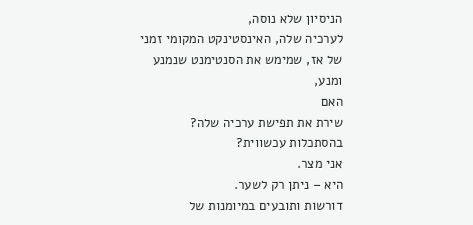הניסיון שלא נוסה,
לערכיה שלה, האינסטינקט המקומי זמני של אז, שמימש את הסנטימנט שנמנע ומנע,
האם
שירת את תפישת ערכיה שלה? בהסתכלות עכשווית?
אני מצר.
היא – ניתן רק לשער.
דורשות ותובעים במיומנות של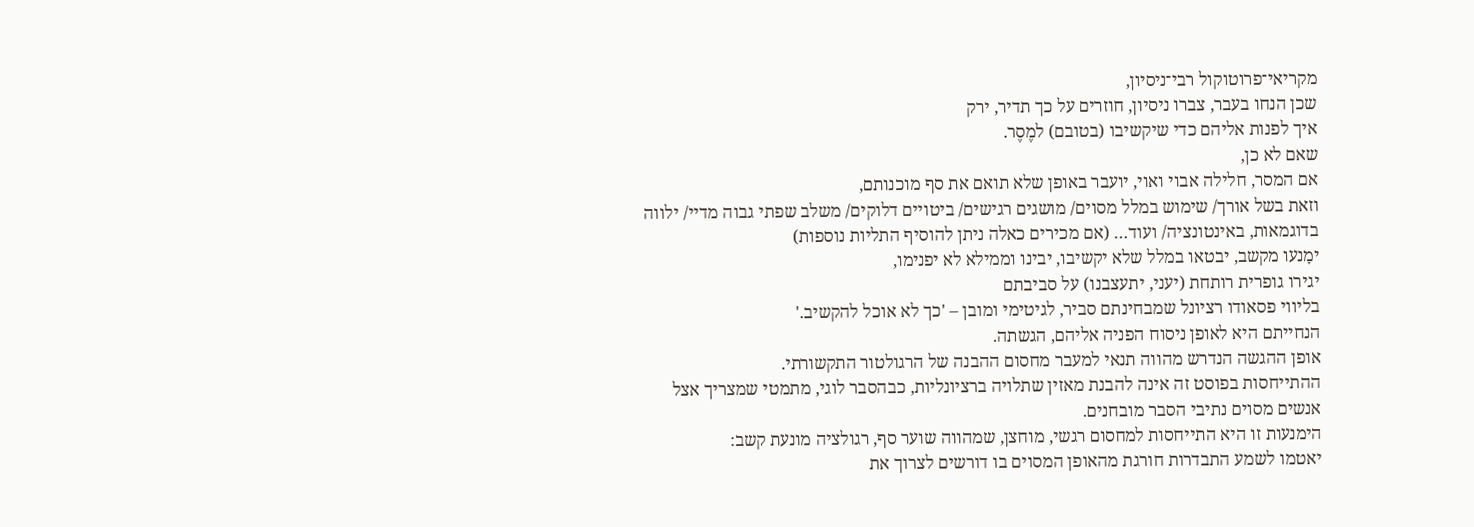מקריאי־פרוטוקול רבי־ניסיון,
שכן הנחו בעבר, צברו ניסיון, חוזרים על כך תדיר, ירק
איך לפנות אליהם כדי שיקשיבו (בטובם) למֶסֶר.
שאם לא כן,
אם המסר, חלילה אבוי ואוי, יועבר באופן שלא תואם את סף מוכנותם,
וזאת בשל אורך/ שימוש במלל מסוים/ מושגים רגישים/ ביטויים דלוקים/ משלב שפתי גבוה מדיי/ ילווה בדוגמאות, באינטונציה/ ועוד… (אם מכירים כאלה ניתן להוסיף התליות נוספות)
ימָנעו מקשב, יבטאו במלל שלא יקשיבו, יבינו וממילא לא יפנימו,
יגירו גופרית רותחת (יעני, יתעצבנו) על סביבתם
בליווי פסאודו רציונל שמבחינתם סביר, לגיטימי ומובן – 'כך לא אוכל להקשיב.'
הנחייתם היא לאופן ניסוח הפניה אליהם, הגשתה.
אופן ההגשה הנדרש מהווה תנאי למעבר מחסום ההבנה של הרגולטור התקשורתי.
ההתייחסות בפוסט זה אינה להבנת מאזין שתלויה ברציונליות, כבהסבר לוגי, מתמטי שמצריך אצל אנשים מסוים נתיבי הסבר מובחנים.
הימנעות זו היא התייחסות למחסום רגשי, מוחצן, שמהווה שוער סף, רגולציה מונעת קשב:
יאטמו לשמע התבדרות חורגת מהאופן המסוים בו דורשים לצרוך את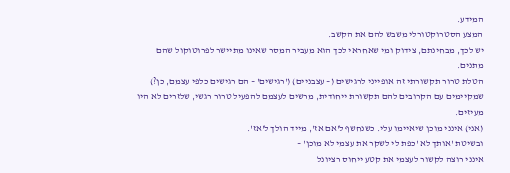המידע.
המצע הסטרוקטורלי משבש להם את הקשב.
יש לכך, מבחינתם, צידוק ומי שאחראי לכך הוא מעביר המסר שאינו מתיישר לפרוטוקול שהם מתנים.
הטלת טרור תקשורתי זה אופייני לרגישים (– עצבניים) ('רגישים' – הם רגישים כלפי עצמם, כן?) שמקיימים עם הקרובים להם תקשורת ייחודית, מרשים לעצמם להפעיל טרור רגשי, שלזרים לא היו מעיזים.
(אני) אינני מוכן שיאיימו עלי. כשנחשף ל'אם אז', מייד הולך ל'אז'.
ובשיטת 'אותך לא 'כפת לי לשקר את עצמי לא מוכן' –
אינני רוצה לקשור לעצמי את קטע ייחוס רציונל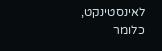לאינסטינקט, כלומר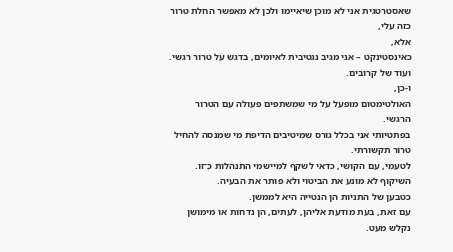שאסטרטגית אני לא מוכן שיאיימו ולכן לא מאפשר החלת טרור כזה עלי,
אלא,
כאינסטינקט – אני מגיב נגטיבית לאיומים, בדגש על טרור רגשי. ועוד של קרובים.
ו-כן,
האולטימטום מופעל על מי שמשתפים פעולה עם הטרור הרגשי.
בפתטיותי אני בכלל גורס שמיטיבים הדיפת מי שמנסה להחיל טרור תקשורתי.
לטעמי, עם הקושי, כדאי לשקף למיישמי התנהלות כְּ־זו.
השיקוף לא מונע את הביטוי ולא פותר את הבעיה.
כטבען של התניות הן הנטייה היא לממשן.
עם זאת, בעת מודעת אליהן, לעתים, הן נדחות או מימושן נקלש מעט.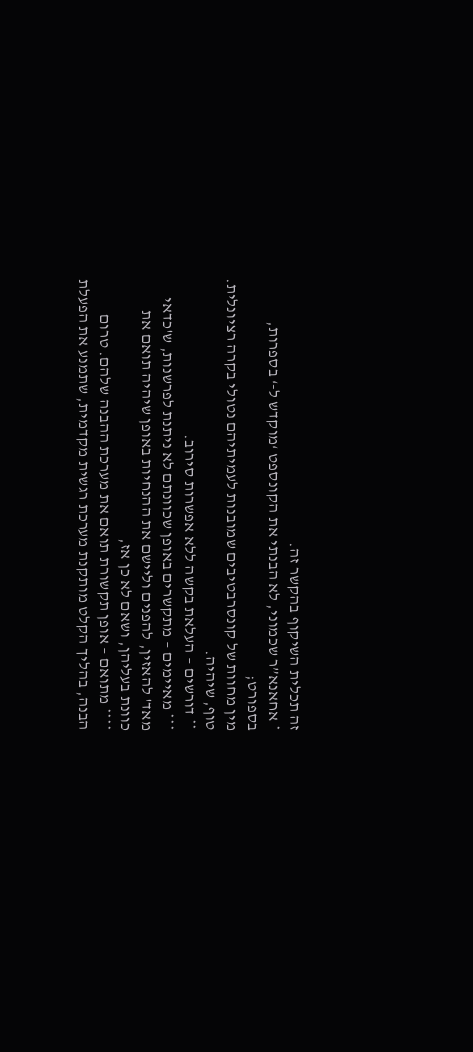זה תכלית השיקוף בהקשר זה.
* אחאנא”ר שכמוני, לא הבנתי את הקונספט ‘מוקדש ל-‘ בספרות, בספורט;
מין מחוות של קונסרבטיבים שמובנות לעמיתיהם נטולי בקרה רציונלית.
טוף, שיהיה.
** דורשים – העלאת בקשה ללא אפשרות סירוב.
*** מאיימים – מתקשרים באופן שכוונתם לא ניתנת לפרשנות, ש'כדאי מאד' להאזין, להפנים וליישם את ההנחיות באופן שיהיה תואם את כוונת בעליהן, ושאם לא כן אז,
**** מתואם – אופן תקשורת תואם את מערכת ההבנה שלהם. טרום הבנה, בהליך הקלט מותקנת מערכת רגשית מקדמית, שתמנע את הפעלת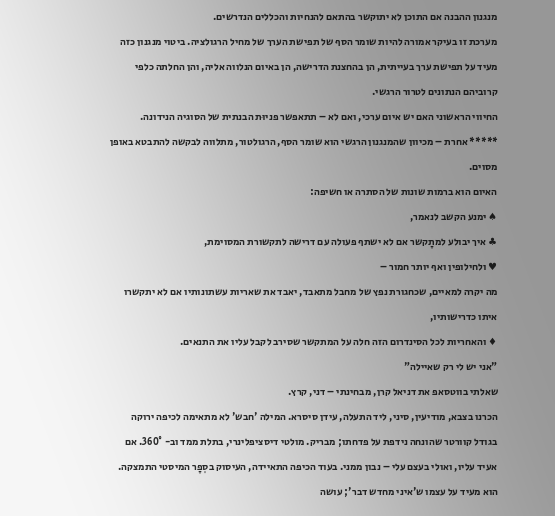מנגנון ההבנה אם התוכן לא יתוקשר בהתאם להנחיות והכללים הנדרשים.
מערכת זו בעיקר אמורה להיות שומר הסף של תפישת הערך של מחיל הרגולציה. ביטוי מנגנון כזה מעיד על תפישת ערך בעייתית, הן בהחצנת הדרישה, הן באיום הנלווה אליה, והן החלתה כלפי קרוביהם הנתונים לטרור הרגשי.
החיווי הראשוני האם יש איום ערכי, ואם לא – תתאפשר פניוּת הבנתית של הסוגיה הנידונה.
***** אחרת – מכיוון שהמנגנון הרגשי הוא שומר הסף, הרגולטור, מתלווה לבקשה להתבטא באופן מסוים.
האיום הוא ברמות שונות של הסתרה או חשיפה:
♠ ימנע הקשב לנאמר,
♣ איך יבולע למתָקשר אם לא ישתף פעולה עם דרישה לתקשורת המסוימת,
♥ ולחילופין ואף יותר חמור –
מה יקרה למאיים, שכחגורת נפץ של מחבל מתאבד, יאבד את שאריות עשתונותיו אם לא יתקשרו איתו כדרישותיו,
♦ והאחריות לכל הסינדרום הזה חלה על המתקשר שסירב לקבל עליו את התנאים.
"אני יש לי רק שאיילה"
שאלתי בווטסאפ את דניאל קרן, מבחינתי – דני, קרץ.
הכרנו בצבא, מודיעין, סיני, ליד התעלה, עידן סיסרא. המילה 'חבש' לא מתאימה לכיפה ירוקה בגודל קוורטר שהונחה נידפת על פדחתו; מבריק. מולטי דיסציפלינרי, בתלת ממד וב- 360°. אם אעיד עליו, ואולי בעצם עלי – נבון ממני. בעוד הכיפה התאיידה, העיסוק בסְפָר המיסטי התמצקה.
הוא מעיד על עצמו ש'איני מחדש דבר'; עושה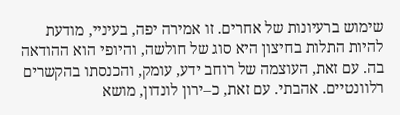שימוש ברעיונות של אחרים. זו אמירה יפה, בעיניי, מודעת להיות התלות בחיצון היא סוג של חולשה, והיופי הוא ההודאה בה. עם זאת, העוצמה של רוחב ידע, עומק, והכנסתו בהקשרים רלוונטיים. אהבתי. עם זאת, כ–ירון לונדון, מושא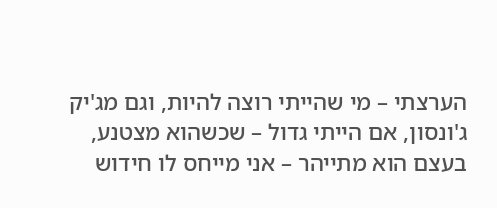הערצתי – מי שהייתי רוצה להיות, וגם מג'יק ג'ונסון, אם הייתי גדול – שכשהוא מצטנע, בעצם הוא מתייהר – אני מייחס לו חידוש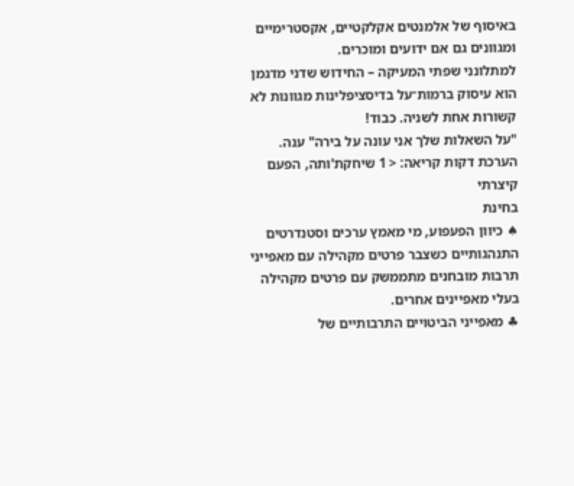באיסוף של אלמנטים אקלקטיים, אקסטרימיים ומגוונים גם אם ידועים ומוכרים.
למתלונני שפתי המעיקה – החידוש שדני מדגמן הוא עיסוק ברמות־על בדיסציפלינות מגוונות לא קשורות אחת לשניה. כבוד!
"על השאלות שלך אני עונה על בירה" ענה.
הערכת דקות קריאה: < 1 שיחקת'ותה, הפעם קיצרתי
בחינת
♠ כיוון הפעפוע, מי מאמץ ערכים וסטנדרטים התנהגותיים כשצבר פרטים מקהילה עם מאפייני תרבות מובחנים מתממשק עם פרטים מקהילה בעלי מאפיינים אחרים.
♣ מאפייני הביטויים התרבותיים של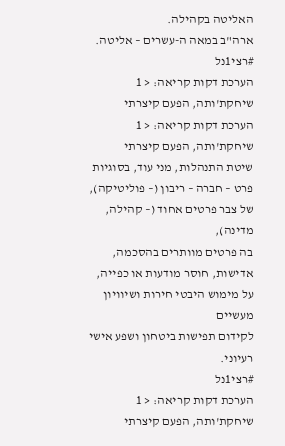האליטה בקהילה.
ארה"ב במאה ה-עשרים – אליטה.
#רצי1נל
הערכת דקות קריאה: < 1 שיחקת'ותה, הפעם קיצרתי
הערכת דקות קריאה: < 1 שיחקת'ותה, הפעם קיצרתי
שיטת התנהלות, מני עוד, בסוגיות פרט – חברה – ריבון (– פוליטיקה),
של צבר פרטים אחוד (– קהילה, מדינה),
בה פרטים מוותרים בהסכמה, אדישות, חוסר מודעות או כפייה,
על מימוש היבטי חירות ושיוויון מעשיים
לקידום תפישות ביטחון ושפע אישי רעיוני.
#רצי1נל
הערכת דקות קריאה: < 1 שיחקת'ותה, הפעם קיצרתי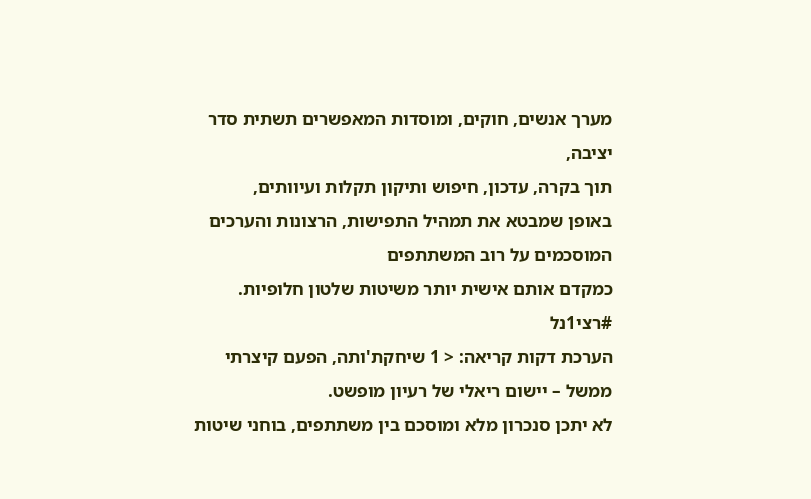מערך אנשים, חוקים, ומוסדות המאפשרים תשתית סדר יציבה,
תוך בקרה, עדכון, חיפוש ותיקון תקלות ועיוותים,
באופן שמבטא את תמהיל התפישות, הרצונות והערכים המוסכמים על רוב המשתתפים
כמקדם אותם אישית יותר משיטות שלטון חלופיות.
#רצי1נל
הערכת דקות קריאה: < 1 שיחקת'ותה, הפעם קיצרתי
ממשל – יישום ריאלי של רעיון מופשט.
לא יתכן סנכרון מלא ומוסכם בין משתתפים, בוחני שיטות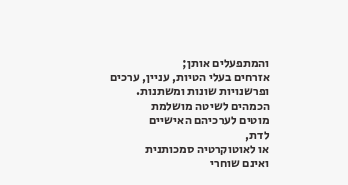והמתפעלים אותן;
אזרחים בעלי הטיות, עניין, ערכים ופרשנויות שונות ומשתנות.
הכמהים לשיטה מושלמת
מוטים לערכיהם האישיים
לדת,
או לאוטוקרטיה סמכותנית
ואינם שוחרי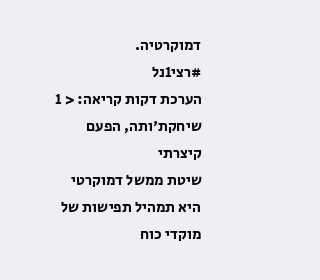דמוקרטיה.
#רצי1נל
הערכת דקות קריאה: < 1 שיחקת'ותה, הפעם קיצרתי
שיטת ממשל דמוקרטי היא תמהיל תפישות של מוקדי כוח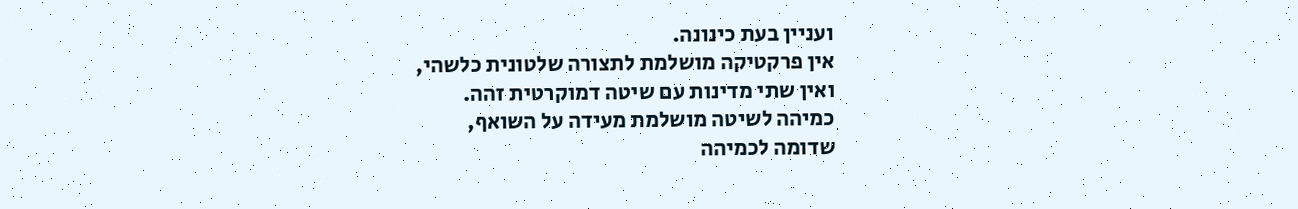ועניין בעת כינונה.
אין פרקטיקה מושלמת לתצורה שלטונית כלשהי,
ואין שתי מדינות עם שיטה דמוקרטית זהה.
כמיהה לשיטה מושלמת מעידה על השואף,
שדומה לכמיהה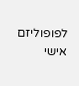לפופוליזם אישי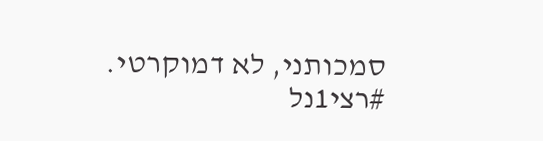סמכותני, לא דמוקרטי.
#רצי1נל